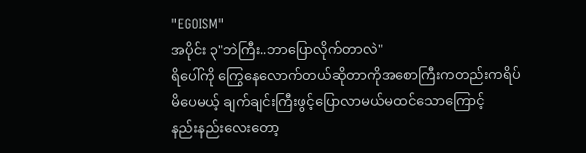"EGOISM"
အပိုင်း ၃"ဘဲကြီး..ဘာပြောလိုက်တာလဲ"
ရိပေါ်ကို ကြွေနေလောက်တယ်ဆိုတာကိုအစောကြီးကတည်းကရိပ်မိပေမယ့် ချက်ချင်းကြီးဖွင့်ပြောလာမယ်မထင်သောကြောင့်
နည်းနည်းလေးတော့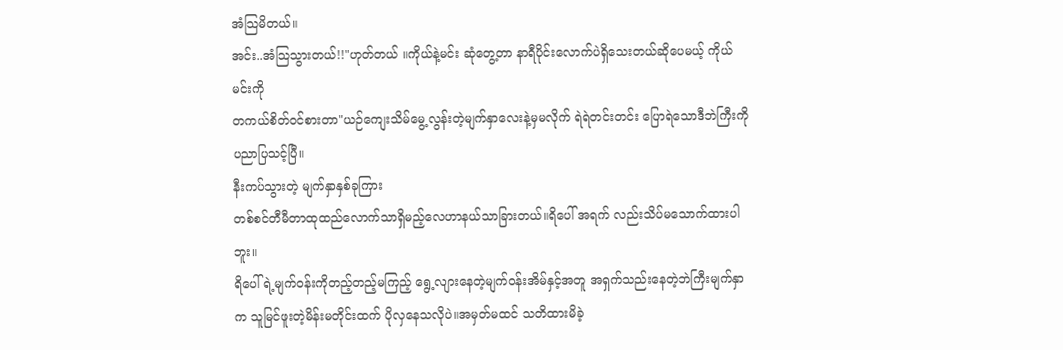အံသြမိတယ်။
အင်း..အံသြသွားတယ်!!"ဟုတ်တယ် ။ကိုယ်နဲ့မင်း ဆုံတွေ့တာ နာရီပိုင်းလောက်ပဲရှိသေးတယ်ဆိုပေမယ့် ကိုယ်မင်းကို
တကယ်စိတ်ဝင်စားတာ"ယဉ်ကျေးသိမ်မွေ့လွန်းတဲ့မျက်နှာလေးနဲ့မှမလိုက် ရဲရဲတင်းတင်း ပြောရဲသောဒီဘဲကြီးကို ပညာပြသင့်ပြီ။
နီးကပ်သွားတဲ့ မျက်နှာနှစ်ခုကြား
တစ်စင်တီမီတာထုထည်လောက်သာရှိမည့်လေဟာနယ်သာခြားတယ်။ရိပေါ် အရက် လည်းသိပ်မသောက်ထားပါဘူး။
ရိပေါ်ရဲ့မျက်ဝန်းကိုတည့်တည့်မကြည့် ရွေ့လျားနေတဲ့မျက်ဝန်းအိမ်နှင့်အတူ အရှက်သည်းနေတဲ့ဘဲကြီးမျက်နှာက သူမြင်ဖူးတဲ့မိန်းမတိုင်းထက် ပိုလှနေသလိုပဲ။အမှတ်မထင် သတိထားမိခဲ့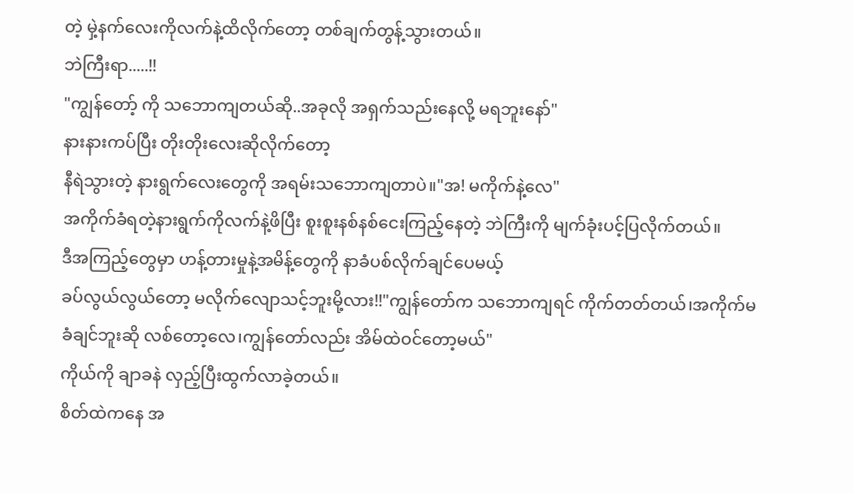တဲ့ မှဲ့နက်လေးကိုလက်နဲ့ထိလိုက်တော့ တစ်ချက်တွန့်သွားတယ်။
ဘဲကြီးရာ.....!!
"ကျွန်တော့် ကို သဘောကျတယ်ဆို..အခုလို အရှက်သည်းနေလို့ မရဘူးနော်"
နားနားကပ်ပြီး တိုးတိုးလေးဆိုလိုက်တော့
နီရဲသွားတဲ့ နားရွက်လေးတွေကို အရမ်းသဘောကျတာပဲ။"အ! မကိုက်နဲ့လေ"
အကိုက်ခံရတဲ့နားရွက်ကိုလက်နဲ့ဖိပြီး စူးစူးနစ်နစ်ငေးကြည့်နေတဲ့ ဘဲကြီးကို မျက်ခုံးပင့်ပြလိုက်တယ်။
ဒီအကြည့်တွေမှာ ဟန့်တားမှုနဲ့အမိန့်တွေကို နာခံပစ်လိုက်ချင်ပေမယ့်
ခပ်လွယ်လွယ်တော့ မလိုက်လျောသင့်ဘူးမို့လား!!"ကျွန်တော်က သဘောကျရင် ကိုက်တတ်တယ်၊အကိုက်မခံချင်ဘူးဆို လစ်တော့လေ၊ကျွန်တော်လည်း အိမ်ထဲဝင်တော့မယ်"
ကိုယ်ကို ချာခနဲ လှည့်ပြီးထွက်လာခဲ့တယ်။
စိတ်ထဲကနေ အ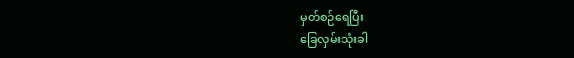မှတ်စဉ်ရေပြီး
ခြေလှမ်းသုံးခါ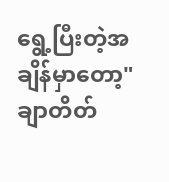ရွေ့ပြီးတဲ့အချိန်မှာတော့"ချာတိတ်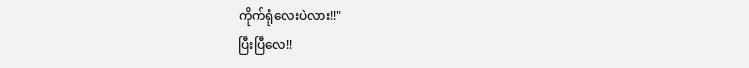ကိုက်ရုံလေးပဲလား!!"
ပြီးပြီလေ!!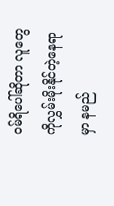ဝမ်ရိပေါ်ဆိုတာ လူတွေကိုလွှမ်းမိုးနိုင်တဲ့နေရာမှာ နမည်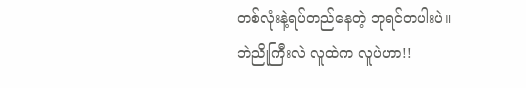တစ်လုံးနဲ့ရပ်တည်နေတဲ့ ဘုရင်တပါးပဲ။
ဘဲညိုကြီးလဲ လူထဲက လူပဲဟာ!!